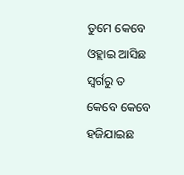ତୁମେ କେବେ ଓହ୍ଲାଇ ଆସିଛ ସ୍ୱର୍ଗରୁ ତ
କେବେ କେବେ ହଜିଯାଇଛ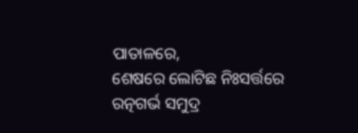ପାତାଳରେ,
ଶେଷରେ ଲୋଟିଛ ନିଃସର୍ତ୍ତରେ ରତ୍ନଗର୍ଭ ସମୁଦ୍ର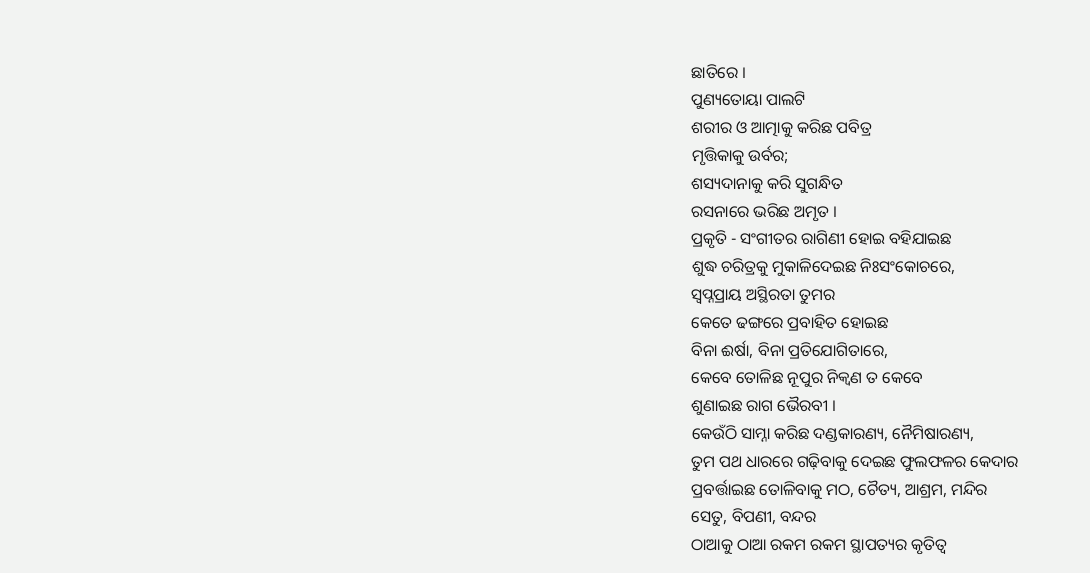ଛାତିରେ ।
ପୁଣ୍ୟତୋୟା ପାଲଟି
ଶରୀର ଓ ଆତ୍ମାକୁ କରିଛ ପବିତ୍ର
ମୃତ୍ତିକାକୁ ଉର୍ବର;
ଶସ୍ୟଦାନାକୁ କରି ସୁଗନ୍ଧିତ
ରସନାରେ ଭରିଛ ଅମୃତ ।
ପ୍ରକୃତି - ସଂଗୀତର ରାଗିଣୀ ହୋଇ ବହିଯାଇଛ
ଶୁଦ୍ଧ ଚରିତ୍ରକୁ ମୁକାଳିଦେଇଛ ନିଃସଂକୋଚରେ,
ସ୍ୱପ୍ନପ୍ରାୟ ଅସ୍ଥିରତା ତୁମର
କେତେ ଢଙ୍ଗରେ ପ୍ରବାହିତ ହୋଇଛ
ବିନା ଈର୍ଷା, ବିନା ପ୍ରତିଯୋଗିତାରେ,
କେବେ ତୋଳିଛ ନୂପୁର ନିକ୍ୱଣ ତ କେବେ
ଶୁଣାଇଛ ରାଗ ଭୈରବୀ ।
କେଉଁଠି ସାମ୍ନା କରିଛ ଦଣ୍ଡକାରଣ୍ୟ, ନୈମିଷାରଣ୍ୟ,
ତୁମ ପଥ ଧାରରେ ଗଢ଼ିବାକୁ ଦେଇଛ ଫୁଲଫଳର କେଦାର
ପ୍ରବର୍ତ୍ତାଇଛ ତୋଳିବାକୁ ମଠ, ଚୈତ୍ୟ, ଆଶ୍ରମ, ମନ୍ଦିର
ସେତୁ, ବିପଣୀ, ବନ୍ଦର
ଠାଆକୁ ଠାଆ ରକମ ରକମ ସ୍ଥାପତ୍ୟର କୃତିତ୍ୱ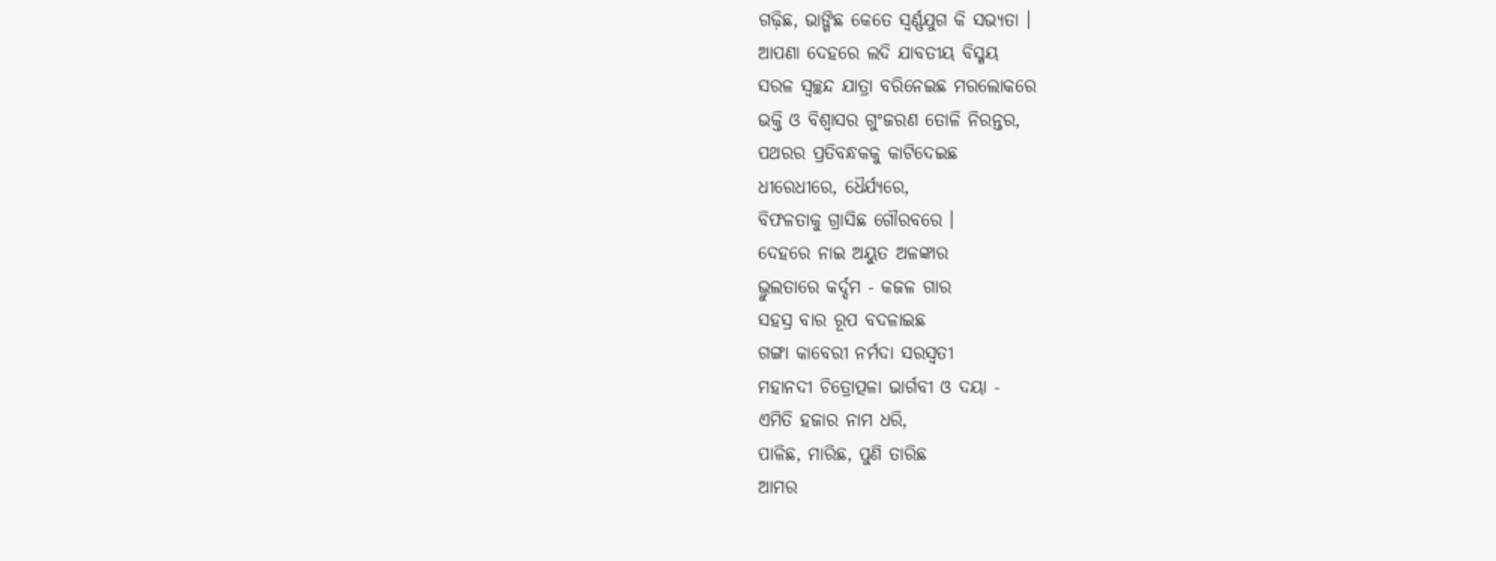ଗଢ଼ିଛ, ଭାଙ୍ଗିଛ କେତେ ସ୍ୱର୍ଣ୍ଣଯୁଗ କି ସଭ୍ୟତା ।
ଆପଣା ଦେହରେ ଲଦି ଯାବତୀୟ ବିସ୍ମୟ
ସରଳ ସ୍ୱଚ୍ଛନ୍ଦ ଯାତ୍ରା ବରିନେଇଛ ମରଲୋକରେ
ଭକ୍ତି ଓ ବିଶ୍ୱାସର ଗୁଂଜରଣ ତୋଳି ନିରନ୍ତର,
ପଥରର ପ୍ରତିବନ୍ଧକକୁ କାଟିଦେଇଛ
ଧୀରେଧୀରେ, ଧୈର୍ଯ୍ୟରେ,
ବିଫଳତାକୁ ଗ୍ରାସିଛ ଗୌରବରେ ।
ଦେହରେ ନାଇ ଅୟୁତ ଅଳଙ୍କାର
ଭ୍ରୁଲତାରେ କର୍ଦ୍ଦମ - କଜଳ ଗାର
ସହସ୍ର ବାର ରୂପ ବଦଳାଇଛ
ଗଙ୍ଗା କାବେରୀ ନର୍ମଦା ସରସ୍ୱତୀ
ମହାନଦୀ ଚିତ୍ରୋତ୍ପଳା ଭାର୍ଗବୀ ଓ ଦୟା -
ଏମିତି ହଜାର ନାମ ଧରି,
ପାଳିଛ, ମାରିଛ, ପୁଣି ତାରିଛ
ଆମର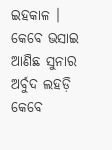ଇହକାଳ ।
କେବେ ଭସାଇ ଆଣିଛ ସୁନାର ଅର୍ବୁଦ ଲହଡ଼ି
କେବେ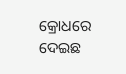କ୍ରୋଧରେ ଦେଇଛ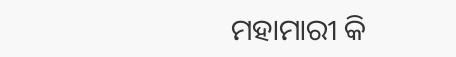ମହାମାରୀ କି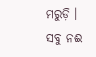ମରୁଡ଼ି ।
ସବୁ ନଈ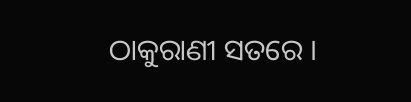ଠାକୁରାଣୀ ସତରେ ।